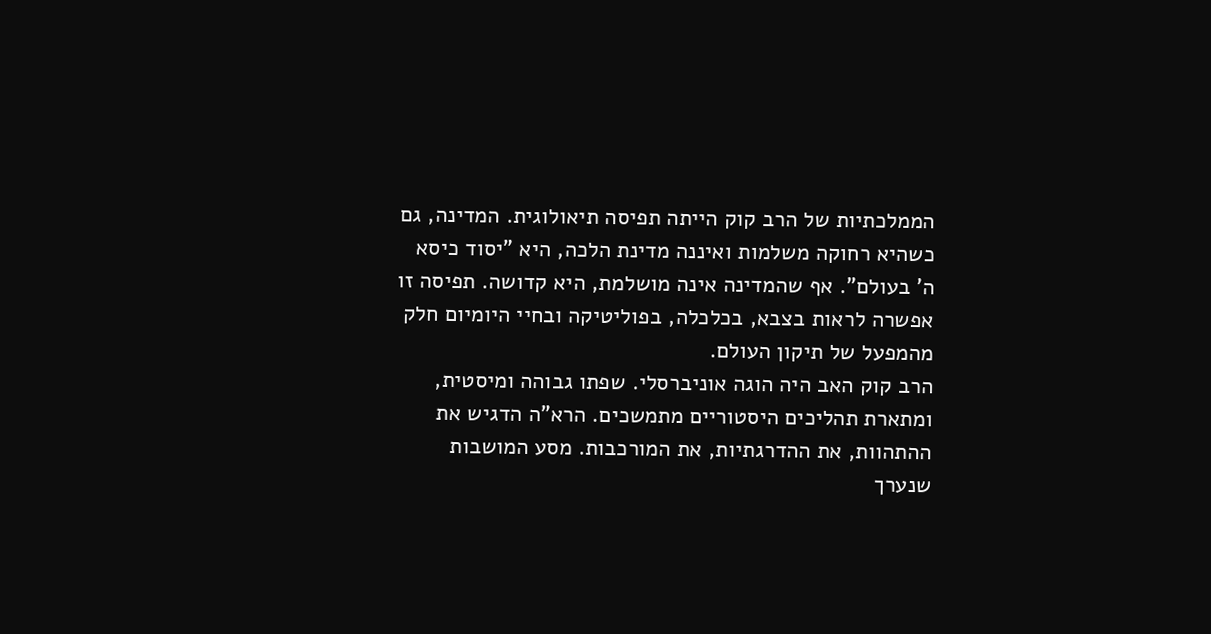הממלכתיות של הרב קוק הייתה תפיסה תיאולוגית. המדינה, גם כשהיא רחוקה משלמות ואיננה מדינת הלכה, היא "יסוד כיסא ה' בעולם". אף שהמדינה אינה מושלמת, היא קדושה. תפיסה זו אפשרה לראות בצבא, בכלכלה, בפוליטיקה ובחיי היומיום חלק מהמפעל של תיקון העולם.
הרב קוק האב היה הוגה אוניברסלי. שפתו גבוהה ומיסטית, ומתארת תהליכים היסטוריים מתמשכים. הרא"ה הדגיש את ההתהוות, את ההדרגתיות, את המורכבות. מסע המושבות שנערך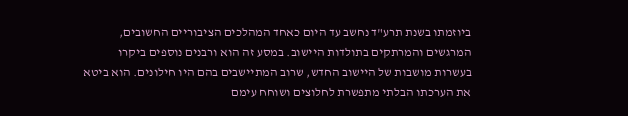ביוזמתו בשנת תרע"ד נחשב עד היום כאחד המהלכים הציבוריים החשובים, המרגשים והמרתקים בתולדות היישוב. במסע זה הוא ורבנים נוספים ביקרו בעשרות מושבות של היישוב החדש, שרוב המתיישבים בהם היו חילונים. הוא ביטא את הערכתו הבלתי מתפשרת לחלוצים ושוחח עימם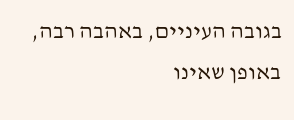בגובה העיניים, באהבה רבה, באופן שאינו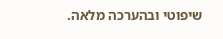שיפוטי ובהערכה מלאה.